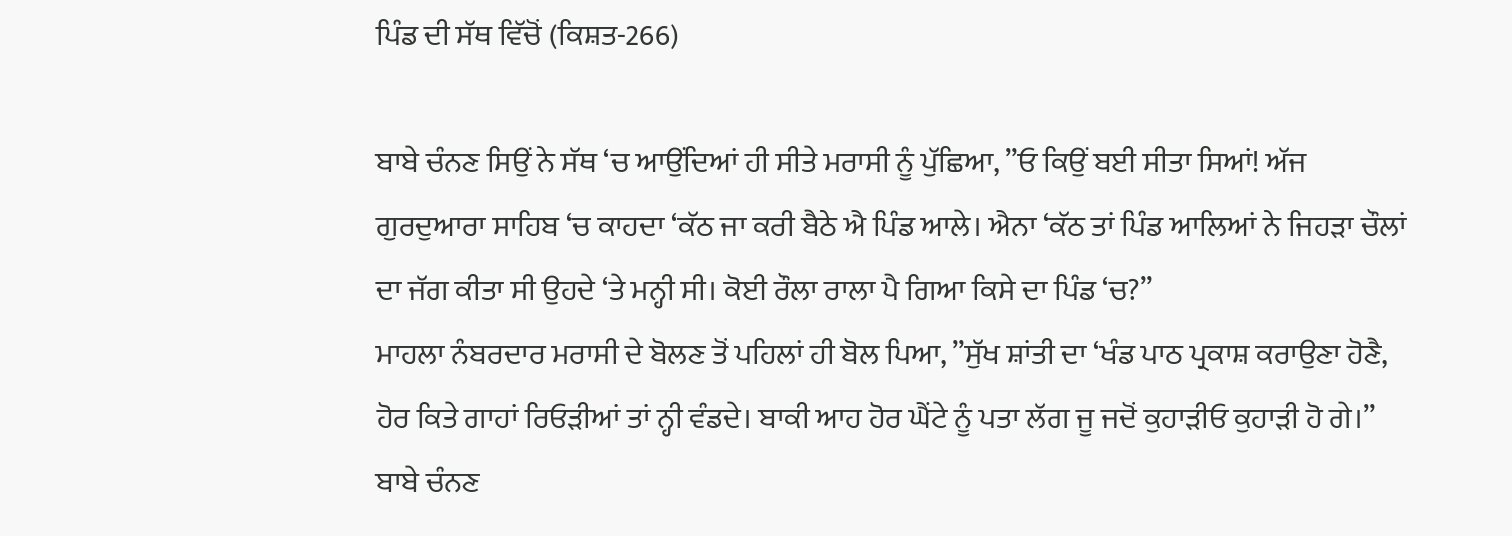ਪਿੰਡ ਦੀ ਸੱਥ ਵਿੱਚੋਂ (ਕਿਸ਼ਤ-266)

ਬਾਬੇ ਚੰਨਣ ਸਿਉਂ ਨੇ ਸੱਥ ‘ਚ ਆਉਂਦਿਆਂ ਹੀ ਸੀਤੇ ਮਰਾਸੀ ਨੂੰ ਪੁੱਛਿਆ, ”ਓ ਕਿਉਂ ਬਈ ਸੀਤਾ ਸਿਆਂ! ਅੱਜ ਗੁਰਦੁਆਰਾ ਸਾਹਿਬ ‘ਚ ਕਾਹਦਾ ‘ਕੱਠ ਜਾ ਕਰੀ ਬੈਠੇ ਐ ਪਿੰਡ ਆਲੇ। ਐਨਾ ‘ਕੱਠ ਤਾਂ ਪਿੰਡ ਆਲਿਆਂ ਨੇ ਜਿਹੜਾ ਚੌਲਾਂ ਦਾ ਜੱਗ ਕੀਤਾ ਸੀ ਉਹਦੇ ‘ਤੇ ਮਨ੍ਹੀ ਸੀ। ਕੋਈ ਰੌਲਾ ਰਾਲਾ ਪੈ ਗਿਆ ਕਿਸੇ ਦਾ ਪਿੰਡ ‘ਚ?”
ਮਾਹਲਾ ਨੰਬਰਦਾਰ ਮਰਾਸੀ ਦੇ ਬੋਲਣ ਤੋਂ ਪਹਿਲਾਂ ਹੀ ਬੋਲ ਪਿਆ, ”ਸੁੱਖ ਸ਼ਾਂਤੀ ਦਾ ‘ਖੰਡ ਪਾਠ ਪ੍ਰਕਾਸ਼ ਕਰਾਉਣਾ ਹੋਣੈ, ਹੋਰ ਕਿਤੇ ਗਾਹਾਂ ਰਿਓੜੀਆਂ ਤਾਂ ਨ੍ਹੀ ਵੰਡਦੇ। ਬਾਕੀ ਆਹ ਹੋਰ ਘੈਂਟੇ ਨੂੰ ਪਤਾ ਲੱਗ ਜੂ ਜਦੋਂ ਕੁਹਾੜੀਓ ਕੁਹਾੜੀ ਹੋ ਗੇ।”
ਬਾਬੇ ਚੰਨਣ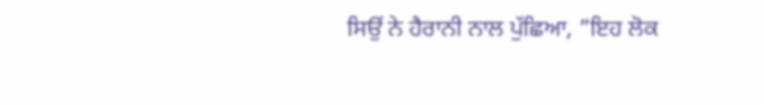ਸਿਉਂ ਨੇ ਹੈਰਾਨੀ ਨਾਲ ਪੁੱਛਿਆ, ”ਇਹ ਲੋਕ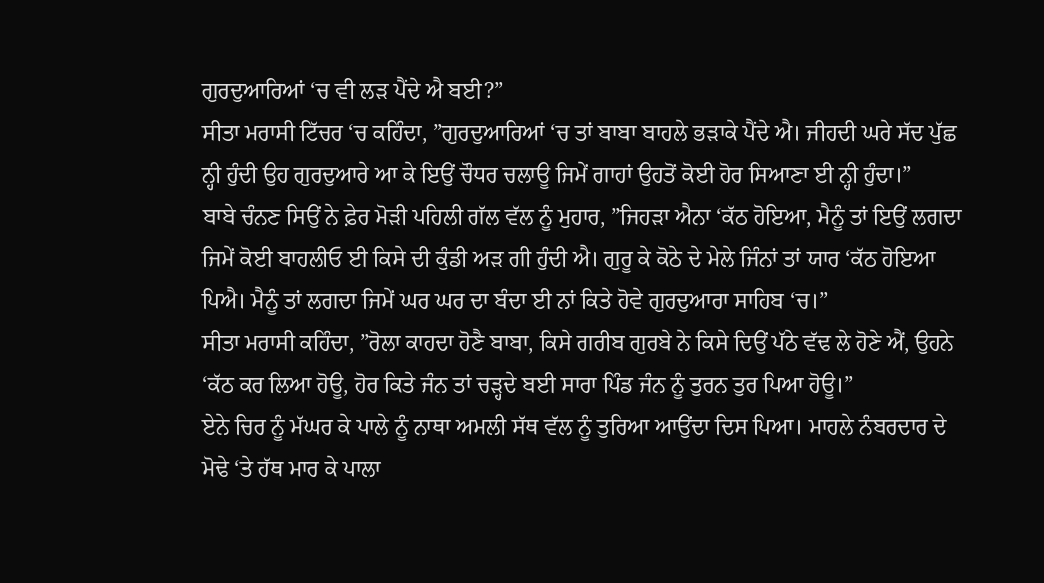ਗੁਰਦੁਆਰਿਆਂ ‘ਚ ਵੀ ਲੜ ਪੈਂਦੇ ਐ ਬਈ?”
ਸੀਤਾ ਮਰਾਸੀ ਟਿੱਚਰ ‘ਚ ਕਹਿੰਦਾ, ”ਗੁਰਦੁਆਰਿਆਂ ‘ਚ ਤਾਂ ਬਾਬਾ ਬਾਹਲੇ ਭੜਾਕੇ ਪੈਂਦੇ ਐ। ਜੀਹਦੀ ਘਰੇ ਸੱਦ ਪੁੱਛ ਨ੍ਹੀ ਹੁੰਦੀ ਉਹ ਗੁਰਦੁਆਰੇ ਆ ਕੇ ਇਉਂ ਚੌਧਰ ਚਲਾਊ ਜਿਮੇਂ ਗਾਹਾਂ ਉਹਤੋਂ ਕੋਈ ਹੋਰ ਸਿਆਣਾ ਈ ਨ੍ਹੀ ਹੁੰਦਾ।”
ਬਾਬੇ ਚੰਨਣ ਸਿਉਂ ਨੇ ਫ਼ੇਰ ਮੋੜੀ ਪਹਿਲੀ ਗੱਲ ਵੱਲ ਨੂੰ ਮੁਹਾਰ, ”ਜਿਹੜਾ ਐਨਾ ‘ਕੱਠ ਹੋਇਆ, ਮੈਨੂੰ ਤਾਂ ਇਉਂ ਲਗਦਾ ਜਿਮੇਂ ਕੋਈ ਬਾਹਲੀਓ ਈ ਕਿਸੇ ਦੀ ਕੁੰਡੀ ਅੜ ਗੀ ਹੁੰਦੀ ਐ। ਗੁਰੂ ਕੇ ਕੋਠੇ ਦੇ ਮੇਲੇ ਜਿੰਨਾਂ ਤਾਂ ਯਾਰ ‘ਕੱਠ ਹੋਇਆ ਪਿਐ। ਮੈਨੂੰ ਤਾਂ ਲਗਦਾ ਜਿਮੇਂ ਘਰ ਘਰ ਦਾ ਬੰਦਾ ਈ ਨਾਂ ਕਿਤੇ ਹੋਵੇ ਗੁਰਦੁਆਰਾ ਸਾਹਿਬ ‘ਚ।”
ਸੀਤਾ ਮਰਾਸੀ ਕਹਿੰਦਾ, ”ਰੋਲਾ ਕਾਹਦਾ ਹੋਣੈ ਬਾਬਾ, ਕਿਸੇ ਗਰੀਬ ਗੁਰਬੇ ਨੇ ਕਿਸੇ ਦਿਉਂ ਪੱਠੇ ਵੱਢ ਲੇ ਹੋਣੇ ਐਂ, ਉਹਨੇ ‘ਕੱਠ ਕਰ ਲਿਆ ਹੋਊ, ਹੋਰ ਕਿਤੇ ਜੰਨ ਤਾਂ ਚੜ੍ਹਦੇ ਬਈ ਸਾਰਾ ਪਿੰਡ ਜੰਨ ਨੂੰ ਤੁਰਨ ਤੁਰ ਪਿਆ ਹੋਊ।”
ਏਨੇ ਚਿਰ ਨੂੰ ਮੱਘਰ ਕੇ ਪਾਲੇ ਨੂੰ ਨਾਥਾ ਅਮਲੀ ਸੱਥ ਵੱਲ ਨੂੰ ਤੁਰਿਆ ਆਉਂਦਾ ਦਿਸ ਪਿਆ। ਮਾਹਲੇ ਨੰਬਰਦਾਰ ਦੇ ਮੋਢੇ ‘ਤੇ ਹੱਥ ਮਾਰ ਕੇ ਪਾਲਾ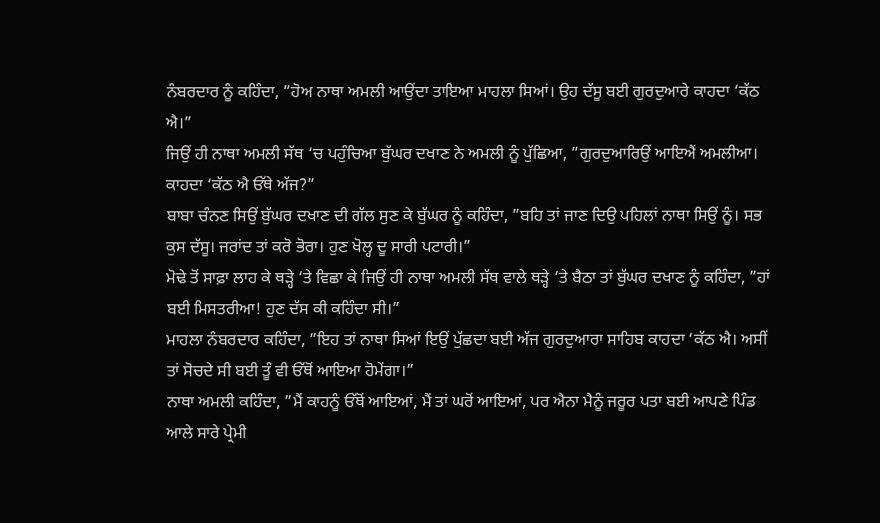ਨੰਬਰਦਾਰ ਨੂੰ ਕਹਿੰਦਾ, ”ਹੋਅ ਨਾਥਾ ਅਮਲੀ ਆਉਂਦਾ ਤਾਇਆ ਮਾਹਲਾ ਸਿਆਂ। ਉਹ ਦੱਸੂ ਬਈ ਗੁਰਦੁਆਰੇ ਕਾਹਦਾ ‘ਕੱਠ ਐ।”
ਜਿਉਂ ਹੀ ਨਾਥਾ ਅਮਲੀ ਸੱਥ ‘ਚ ਪਹੁੰਚਿਆ ਬੁੱਘਰ ਦਖਾਣ ਨੇ ਅਮਲੀ ਨੂੰ ਪੁੱਛਿਆ, ”ਗੁਰਦੁਆਰਿਉਂ ਆਇਐਂ ਅਮਲੀਆ। ਕਾਹਦਾ ‘ਕੱਠ ਐ ਓੱਥੇ ਅੱਜ?”
ਬਾਬਾ ਚੰਨਣ ਸਿਉਂ ਬੁੱਘਰ ਦਖਾਣ ਦੀ ਗੱਲ ਸੁਣ ਕੇ ਬੁੱਘਰ ਨੂੰ ਕਹਿੰਦਾ, ”ਬਹਿ ਤਾਂ ਜਾਣ ਦਿਉ ਪਹਿਲਾਂ ਨਾਥਾ ਸਿਉਂ ਨੂੰ। ਸਭ ਕੁਸ ਦੱਸੂ। ਜਰਾਂਦ ਤਾਂ ਕਰੋ ਭੋਰਾ। ਹੁਣ ਖੋਲ੍ਹ ਦੂ ਸਾਰੀ ਪਟਾਰੀ।”
ਮੋਢੇ ਤੋਂ ਸਾਫ਼ਾ ਲਾਹ ਕੇ ਥੜ੍ਹੇ ‘ਤੇ ਵਿਛਾ ਕੇ ਜਿਉਂ ਹੀ ਨਾਥਾ ਅਮਲੀ ਸੱਥ ਵਾਲੇ ਥੜ੍ਹੇ ‘ਤੇ ਬੈਠਾ ਤਾਂ ਬੁੱਘਰ ਦਖਾਣ ਨੂੰ ਕਹਿੰਦਾ, ”ਹਾਂ ਬਈ ਮਿਸਤਰੀਆ! ਹੁਣ ਦੱਸ ਕੀ ਕਹਿੰਦਾ ਸੀ।”
ਮਾਹਲਾ ਨੰਬਰਦਾਰ ਕਹਿੰਦਾ, ”ਇਹ ਤਾਂ ਨਾਥਾ ਸਿਆਂ ਇਉਂ ਪੁੱਛਦਾ ਬਈ ਅੱਜ ਗੁਰਦੁਆਰਾ ਸਾਹਿਬ ਕਾਹਦਾ ‘ਕੱਠ ਐ। ਅਸੀਂ ਤਾਂ ਸੋਚਦੇ ਸੀ ਬਈ ਤੂੰ ਵੀ ਓੱਥੋਂ ਆਇਆ ਹੋਮੇਂਗਾ।”
ਨਾਥਾ ਅਮਲੀ ਕਹਿੰਦਾ, ”ਮੈਂ ਕਾਹਨੂੰ ਓੱਥੋਂ ਆਇਆਂ, ਮੈਂ ਤਾਂ ਘਰੋਂ ਆਇਆਂ, ਪਰ ਐਨਾ ਮੈਨੂੰ ਜਰੂਰ ਪਤਾ ਬਈ ਆਪਣੇ ਪਿੰਡ ਆਲੇ ਸਾਰੇ ਪ੍ਰੇਮੀ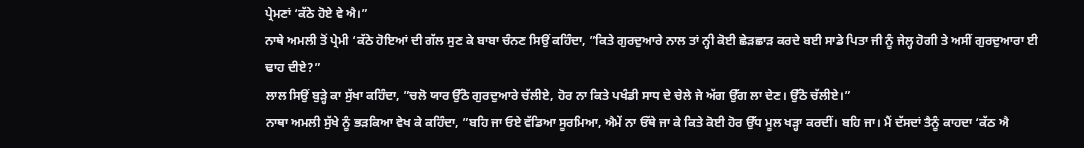ਪ੍ਰੇਮਣਾਂ ‘ਕੱਠੇ ਹੋਏ ਵੇ ਐ।”
ਨਾਥੇ ਅਮਲੀ ਤੋਂ ਪ੍ਰੇਮੀ ‘ਕੱਠੇ ਹੋਇਆਂ ਦੀ ਗੱਲ ਸੁਣ ਕੇ ਬਾਬਾ ਚੰਨਣ ਸਿਉਂ ਕਹਿੰਦਾ, ”ਕਿਤੇ ਗੁਰਦੁਆਰੇ ਨਾਲ ਤਾਂ ਨ੍ਹੀ ਕੋਈ ਛੇੜਛਾੜ ਕਰਦੇ ਬਈ ਸਾਡੇ ਪਿਤਾ ਜੀ ਨੂੰ ਜੇਲ੍ਹ ਹੋਗੀ ਤੇ ਅਸੀਂ ਗੁਰਦੁਆਰਾ ਈ ਢਾਹ ਦੀਏ?”
ਲਾਲ ਸਿਉਂ ਬੁੜ੍ਹੇ ਕਾ ਸੁੱਖਾ ਕਹਿੰਦਾ, ”ਚਲੋ ਯਾਰ ਉੱਠੋ ਗੁਰਦੁਆਰੇ ਚੱਲੀਏ, ਹੋਰ ਨਾ ਕਿਤੇ ਪਖੰਡੀ ਸਾਧ ਦੇ ਚੇਲੇ ਜੇ ਅੱਗ ਉੱਗ ਲਾ ਦੇਣ। ਉੱਠੋ ਚੱਲੀਏ।”
ਨਾਥਾ ਅਮਲੀ ਸੁੱਖੇ ਨੂੰ ਭੜਕਿਆ ਵੇਖ ਕੇ ਕਹਿੰਦਾ, ”ਬਹਿ ਜਾ ਓਏ ਵੱਡਿਆ ਸੂਰਮਿਆ, ਐਮੇਂ ਨਾ ਓੱਥੇ ਜਾ ਕੇ ਕਿਤੇ ਕੋਈ ਹੋਰ ਉੱਧ ਮੂਲ ਖੜ੍ਹਾ ਕਰਦੀਂ। ਬਹਿ ਜਾ। ਮੈਂ ਦੱਸਦਾਂ ਤੈਨੂੰ ਕਾਹਦਾ ‘ਕੱਠ ਐ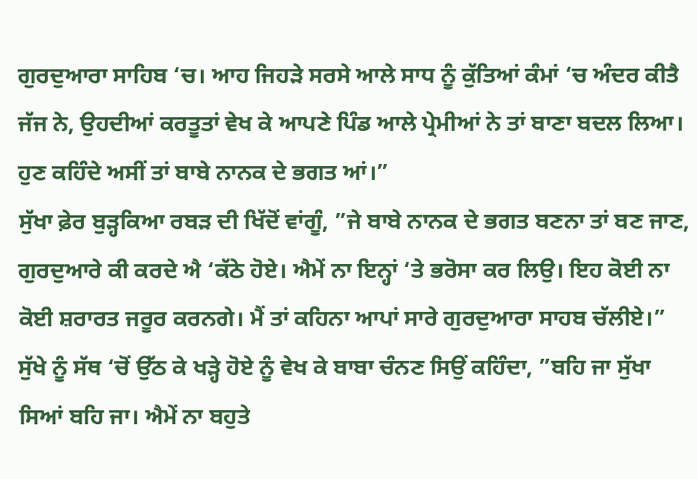ਗੁਰਦੁਆਰਾ ਸਾਹਿਬ ‘ਚ। ਆਹ ਜਿਹੜੇ ਸਰਸੇ ਆਲੇ ਸਾਧ ਨੂੰ ਕੁੱਤਿਆਂ ਕੰਮਾਂ ‘ਚ ਅੰਦਰ ਕੀਤੈ ਜੱਜ ਨੇ, ਉਹਦੀਆਂ ਕਰਤੂਤਾਂ ਵੇਖ ਕੇ ਆਪਣੇ ਪਿੰਡ ਆਲੇ ਪ੍ਰੇਮੀਆਂ ਨੇ ਤਾਂ ਬਾਣਾ ਬਦਲ ਲਿਆ। ਹੁਣ ਕਹਿੰਦੇ ਅਸੀਂ ਤਾਂ ਬਾਬੇ ਨਾਨਕ ਦੇ ਭਗਤ ਆਂ।”
ਸੁੱਖਾ ਫ਼ੇਰ ਬੁੜ੍ਹਕਿਆ ਰਬੜ ਦੀ ਖਿੱਦੋਂ ਵਾਂਗੂੰ, ”ਜੇ ਬਾਬੇ ਨਾਨਕ ਦੇ ਭਗਤ ਬਣਨਾ ਤਾਂ ਬਣ ਜਾਣ, ਗੁਰਦੁਆਰੇ ਕੀ ਕਰਦੇ ਐ ‘ਕੱਠੇ ਹੋਏ। ਐਮੇਂ ਨਾ ਇਨ੍ਹਾਂ ‘ਤੇ ਭਰੋਸਾ ਕਰ ਲਿਉ। ਇਹ ਕੋਈ ਨਾ ਕੋਈ ਸ਼ਰਾਰਤ ਜਰੂਰ ਕਰਨਗੇ। ਮੈਂ ਤਾਂ ਕਹਿਨਾ ਆਪਾਂ ਸਾਰੇ ਗੁਰਦੁਆਰਾ ਸਾਹਬ ਚੱਲੀਏ।”
ਸੁੱਖੇ ਨੂੰ ਸੱਥ ‘ਚੋਂ ਉੱਠ ਕੇ ਖੜ੍ਹੇ ਹੋਏ ਨੂੰ ਵੇਖ ਕੇ ਬਾਬਾ ਚੰਨਣ ਸਿਉਂ ਕਹਿੰਦਾ, ”ਬਹਿ ਜਾ ਸੁੱਖਾ ਸਿਆਂ ਬਹਿ ਜਾ। ਐਮੇਂ ਨਾ ਬਹੁਤੇ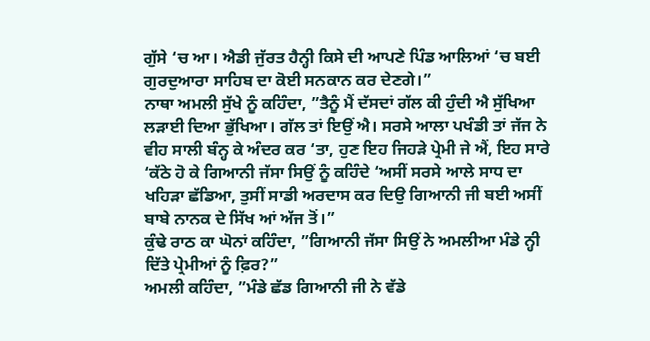ਗੁੱਸੇ ‘ਚ ਆ। ਐਡੀ ਜੁੱਰਤ ਹੈਨ੍ਹੀ ਕਿਸੇ ਦੀ ਆਪਣੇ ਪਿੰਡ ਆਲਿਆਂ ‘ਚ ਬਈ ਗੁਰਦੁਆਰਾ ਸਾਹਿਬ ਦਾ ਕੋਈ ਸਨਕਾਨ ਕਰ ਦੇਣਗੇ।”
ਨਾਥਾ ਅਮਲੀ ਸੁੱਖੇ ਨੂੰ ਕਹਿੰਦਾ, ”ਤੈਨੂੰ ਮੈਂ ਦੱਸਦਾਂ ਗੱਲ ਕੀ ਹੁੰਦੀ ਐ ਸੁੱਖਿਆ ਲੜਾਈ ਦਿਆ ਭੁੱਖਿਆ। ਗੱਲ ਤਾਂ ਇਉਂ ਐ। ਸਰਸੇ ਆਲਾ ਪਖੰਡੀ ਤਾਂ ਜੱਜ ਨੇ ਵੀਹ ਸਾਲੀ ਬੰਨ੍ਹ ਕੇ ਅੰਦਰ ਕਰ ‘ਤਾ, ਹੁਣ ਇਹ ਜਿਹੜੇ ਪ੍ਰੇਮੀ ਜੇ ਐਂ, ਇਹ ਸਾਰੇ ‘ਕੱਠੇ ਹੋ ਕੇ ਗਿਆਨੀ ਜੱਸਾ ਸਿਉਂ ਨੂੰ ਕਹਿੰਦੇ ‘ਅਸੀਂ ਸਰਸੇ ਆਲੇ ਸਾਧ ਦਾ ਖਹਿੜਾ ਛੱਡਿਆ, ਤੁਸੀਂ ਸਾਡੀ ਅਰਦਾਸ ਕਰ ਦਿਉ ਗਿਆਨੀ ਜੀ ਬਈ ਅਸੀਂ ਬਾਬੇ ਨਾਨਕ ਦੇ ਸਿੱਖ ਆਂ ਅੱਜ ਤੋਂ।”
ਕੁੰਢੇ ਰਾਠ ਕਾ ਘੋਨਾਂ ਕਹਿੰਦਾ, ”ਗਿਆਨੀ ਜੱਸਾ ਸਿਉਂ ਨੇ ਅਮਲੀਆ ਮੰਡੇ ਨ੍ਹੀ ਦਿੱਤੇ ਪ੍ਰੇਮੀਆਂ ਨੂੰ ਫ਼ਿਰ?”
ਅਮਲੀ ਕਹਿੰਦਾ, ”ਮੰਡੇ ਛੱਡ ਗਿਆਨੀ ਜੀ ਨੇ ਵੱਡੇ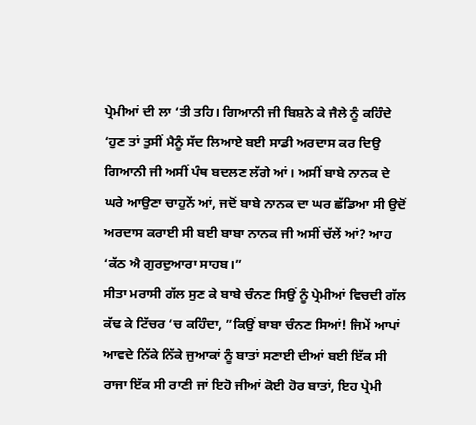ਪ੍ਰੇਮੀਆਂ ਦੀ ਲਾ ‘ਤੀ ਤਹਿ। ਗਿਆਨੀ ਜੀ ਬਿਸ਼ਨੇ ਕੇ ਜੈਲੇ ਨੂੰ ਕਹਿੰਦੇ ‘ਹੁਣ ਤਾਂ ਤੁਸੀਂ ਮੈਨੂੰ ਸੱਦ ਲਿਆਏ ਬਈ ਸਾਡੀ ਅਰਦਾਸ ਕਰ ਦਿਉ ਗਿਆਨੀ ਜੀ ਅਸੀਂ ਪੰਥ ਬਦਲਣ ਲੱਗੇ ਆਂ। ਅਸੀਂ ਬਾਬੇ ਨਾਨਕ ਦੇ ਘਰੇ ਆਉਣਾ ਚਾਹੁਨੇਂ ਆਂ, ਜਦੋਂ ਬਾਬੇ ਨਾਨਕ ਦਾ ਘਰ ਛੱਡਿਆ ਸੀ ਉਦੋਂ ਅਰਦਾਸ ਕਰਾਈ ਸੀ ਬਈ ਬਾਬਾ ਨਾਨਕ ਜੀ ਅਸੀਂ ਚੱਲੇਂ ਆਂ? ਆਹ ‘ਕੱਠ ਐ ਗੁਰਦੁਆਰਾ ਸਾਹਬ।”
ਸੀਤਾ ਮਰਾਸੀ ਗੱਲ ਸੁਣ ਕੇ ਬਾਬੇ ਚੰਨਣ ਸਿਉਂ ਨੂੰ ਪ੍ਰੇਮੀਆਂ ਵਿਚਦੀ ਗੱਲ ਕੱਢ ਕੇ ਟਿੱਚਰ ‘ਚ ਕਹਿੰਦਾ, ”ਕਿਉਂ ਬਾਬਾ ਚੰਨਣ ਸਿਆਂ! ਜਿਮੇਂ ਆਪਾਂ ਆਵਦੇ ਨਿੱਕੇ ਨਿੱਕੇ ਜੁਆਕਾਂ ਨੂੰ ਬਾਤਾਂ ਸਣਾਈ ਦੀਆਂ ਬਈ ਇੱਕ ਸੀ ਰਾਜਾ ਇੱਕ ਸੀ ਰਾਣੀ ਜਾਂ ਇਹੋ ਜੀਆਂ ਕੋਈ ਹੋਰ ਬਾਤਾਂ, ਇਹ ਪ੍ਰੇਮੀ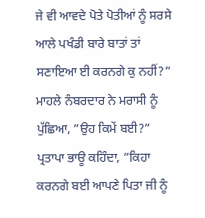ਜੇ ਵੀ ਆਵਦੇ ਪੋਤੇ ਪੋਤੀਆਂ ਨੂੰ ਸਰਸੇ ਆਲੇ ਪਖੰਡੀ ਬਾਰੇ ਬਾਤਾਂ ਤਾਂ ਸਣਾਇਆ ਈ ਕਰਨਗੇ ਕੁ ਨਹੀਂ?”
ਮਾਹਲੇ ਨੰਬਰਦਾਰ ਨੇ ਮਰਾਸੀ ਨੂੰ ਪੁੱਛਿਆ, ”ਉਹ ਕਿਮੇਂ ਬਈ?”
ਪ੍ਰਤਾਪਾ ਭਾਊ ਕਹਿੰਦਾ, ”ਕਿਹਾ ਕਰਨਗੇ ਬਈ ਆਪਣੇ ਪਿਤਾ ਜੀ ਨੂੰ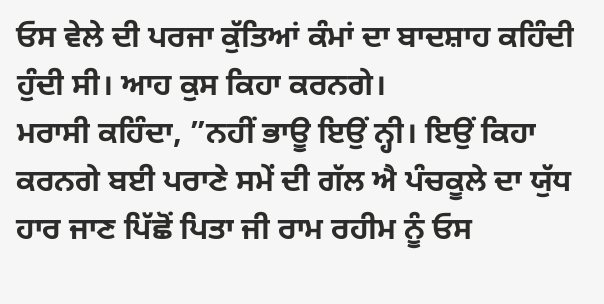ਓਸ ਵੇਲੇ ਦੀ ਪਰਜਾ ਕੁੱਤਿਆਂ ਕੰਮਾਂ ਦਾ ਬਾਦਸ਼ਾਹ ਕਹਿੰਦੀ ਹੁੰਦੀ ਸੀ। ਆਹ ਕੁਸ ਕਿਹਾ ਕਰਨਗੇ।
ਮਰਾਸੀ ਕਹਿੰਦਾ, ”ਨਹੀਂ ਭਾਊ ਇਉਂ ਨ੍ਹੀ। ਇਉਂ ਕਿਹਾ ਕਰਨਗੇ ਬਈ ਪਰਾਣੇ ਸਮੇਂ ਦੀ ਗੱਲ ਐ ਪੰਚਕੂਲੇ ਦਾ ਯੁੱਧ ਹਾਰ ਜਾਣ ਪਿੱਛੋਂ ਪਿਤਾ ਜੀ ਰਾਮ ਰਹੀਮ ਨੂੰ ਓਸ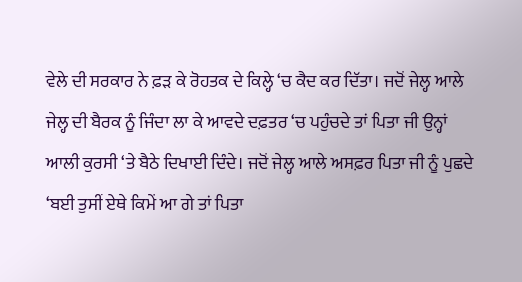ਵੇਲੇ ਦੀ ਸਰਕਾਰ ਨੇ ਫ਼ੜ ਕੇ ਰੋਹਤਕ ਦੇ ਕਿਲ੍ਹੇ ‘ਚ ਕੈਦ ਕਰ ਦਿੱਤਾ। ਜਦੋਂ ਜੇਲ੍ਹ ਆਲੇ ਜੇਲ੍ਹ ਦੀ ਬੈਰਕ ਨੂੰ ਜਿੰਦਾ ਲਾ ਕੇ ਆਵਦੇ ਦਫ਼ਤਰ ‘ਚ ਪਹੁੰਚਦੇ ਤਾਂ ਪਿਤਾ ਜੀ ਉਨ੍ਹਾਂ ਆਲੀ ਕੁਰਸੀ ‘ਤੇ ਬੈਠੇ ਦਿਖਾਈ ਦਿੰਦੇ। ਜਦੋਂ ਜੇਲ੍ਹ ਆਲੇ ਅਸਫ਼ਰ ਪਿਤਾ ਜੀ ਨੂੰ ਪੁਛਦੇ ‘ਬਈ ਤੁਸੀਂ ਏਥੇ ਕਿਮੇਂ ਆ ਗੇ ਤਾਂ ਪਿਤਾ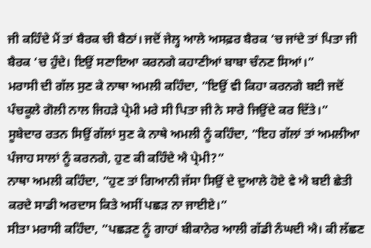ਜੀ ਕਹਿੰਦੇ ਮੈਂ ਤਾਂ ਬੈਰਕ ਚੀ ਬੈਠਾਂ। ਜਦੋਂ ਜੇਲ੍ਹ ਆਲੇ ਅਸਫ਼ਰ ਬੈਰਕ ‘ਚ ਜਾਂਦੇ ਤਾਂ ਪਿਤਾ ਜੀ ਬੈਰਕ ‘ਚ ਹੁੰਦੇ। ਇਉਂ ਸਣਾਇਆ ਕਰਨਗੇ ਕਹਾਣੀਆਂ ਬਾਬਾ ਚੰਨਣ ਸਿਆਂ।”
ਮਰਾਸੀ ਦੀ ਗੱਲ ਸੁਣ ਕੇ ਨਾਥਾ ਅਮਲੀ ਕਹਿੰਦਾ, ”ਇਉਂ ਵੀ ਕਿਹਾ ਕਰਨਗੇ ਬਈ ਜਦੋਂ ਪੰਚਕੂਲੇ ਗੋਲੀ ਨਾਲ ਜਿਹੜੇ ਪ੍ਰੇਮੀ ਮਰੇ ਸੀ ਪਿਤਾ ਜੀ ਨੇ ਸਾਰੇ ਜਿਉਂਦੇ ਕਰ ਦਿੱਤੇ।”
ਸੂਬੇਦਾਰ ਰਤਨ ਸਿਉਂ ਗੱਲਾਂ ਸੁਣ ਕੇ ਨਾਥੇ ਅਮਲੀ ਨੂੰ ਕਹਿੰਦਾ, ”ਇਹ ਗੱਲਾਂ ਤਾਂ ਅਮਲੀਆ ਪੰਜਾਹ ਸਾਲਾਂ ਨੂੰ ਕਰਨਗੇ, ਹੁਣ ਕੀ ਕਹਿੰਦੇ ਐ ਪ੍ਰੇਮੀ?”
ਨਾਥਾ ਅਮਲੀ ਕਹਿੰਦਾ, ”ਹੁਣ ਤਾਂ ਗਿਆਨੀ ਜੱਸਾ ਸਿਉਂ ਦੇ ਦੁਆਲੇ ਹੋਏ ਵੇ ਐ ਬਈ ਛੇਤੀ ਕਰਦੇ ਸਾਡੀ ਅਰਦਾਸ ਕਿਤੇ ਅਸੀਂ ਪਛੜ ਨਾ ਜਾਈਏ।”
ਸੀਤਾ ਮਰਾਸੀ ਕਹਿੰਦਾ, ”ਪਛੜਣ ਨੂੰ ਗਾਹਾਂ ਬੀਕਾਨੇਰ ਆਲੀ ਗੱਡੀ ਨੰਘਦੀ ਐ। ਕੀ ਲੱਛਣ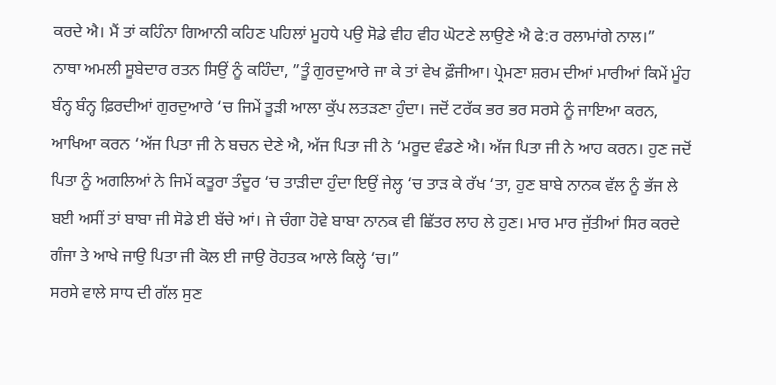ਕਰਦੇ ਐ। ਮੈਂ ਤਾਂ ਕਹਿੰਨਾ ਗਿਆਨੀ ਕਹਿਣ ਪਹਿਲਾਂ ਮੂਹਧੇ ਪਉ ਸੋਡੇ ਵੀਹ ਵੀਹ ਘੋਟਣੇ ਲਾਉਣੇ ਐ ਫੇ:ਰ ਰਲਾਮਾਂਗੇ ਨਾਲ।”
ਨਾਥਾ ਅਮਲੀ ਸੂਬੇਦਾਰ ਰਤਨ ਸਿਉਂ ਨੂੰ ਕਹਿੰਦਾ, ”ਤੂੰ ਗੁਰਦੁਆਰੇ ਜਾ ਕੇ ਤਾਂ ਵੇਖ ਫ਼ੌਜੀਆ। ਪ੍ਰੇਮਣਾ ਸ਼ਰਮ ਦੀਆਂ ਮਾਰੀਆਂ ਕਿਮੇਂ ਮੂੰਹ ਬੰਨ੍ਹ ਬੰਨ੍ਹ ਫ਼ਿਰਦੀਆਂ ਗੁਰਦੁਆਰੇ ‘ਚ ਜਿਮੇਂ ਤੂੜੀ ਆਲਾ ਕੁੱਪ ਲਤੜਣਾ ਹੁੰਦਾ। ਜਦੋਂ ਟਰੱਕ ਭਰ ਭਰ ਸਰਸੇ ਨੂੰ ਜਾਇਆ ਕਰਨ, ਆਖਿਆ ਕਰਨ ‘ਅੱਜ ਪਿਤਾ ਜੀ ਨੇ ਬਚਨ ਦੇਣੇ ਐ, ਅੱਜ ਪਿਤਾ ਜੀ ਨੇ ‘ਮਰੂਦ ਵੰਡਣੇ ਐ। ਅੱਜ ਪਿਤਾ ਜੀ ਨੇ ਆਹ ਕਰਨ। ਹੁਣ ਜਦੋਂ ਪਿਤਾ ਨੂੰ ਅਗਲਿਆਂ ਨੇ ਜਿਮੇਂ ਕਤੂਰਾ ਤੰਦੂਰ ‘ਚ ਤਾੜੀਦਾ ਹੁੰਦਾ ਇਉਂ ਜੇਲ੍ਹ ‘ਚ ਤਾੜ ਕੇ ਰੱਖ ‘ਤਾ, ਹੁਣ ਬਾਬੇ ਨਾਨਕ ਵੱਲ ਨੂੰ ਭੱਜ ਲੇ ਬਈ ਅਸੀਂ ਤਾਂ ਬਾਬਾ ਜੀ ਸੋਡੇ ਈ ਬੱਚੇ ਆਂ। ਜੇ ਚੰਗਾ ਹੋਵੇ ਬਾਬਾ ਨਾਨਕ ਵੀ ਛਿੱਤਰ ਲਾਹ ਲੇ ਹੁਣ। ਮਾਰ ਮਾਰ ਜੁੱਤੀਆਂ ਸਿਰ ਕਰਦੇ ਗੰਜਾ ਤੇ ਆਖੇ ਜਾਉ ਪਿਤਾ ਜੀ ਕੋਲ ਈ ਜਾਉ ਰੋਹਤਕ ਆਲੇ ਕਿਲ੍ਹੇ ‘ਚ।”
ਸਰਸੇ ਵਾਲੇ ਸਾਧ ਦੀ ਗੱਲ ਸੁਣ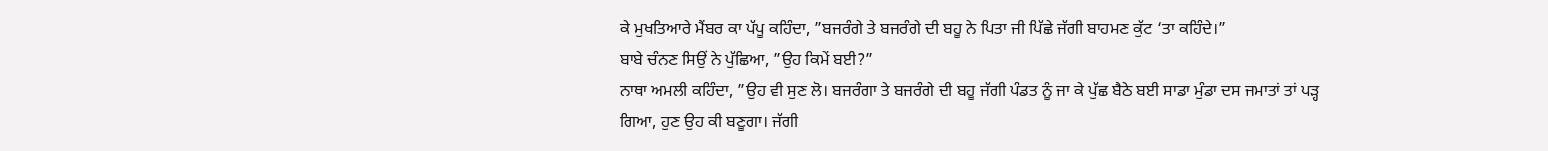ਕੇ ਮੁਖਤਿਆਰੇ ਮੈਂਬਰ ਕਾ ਪੱਪੂ ਕਹਿੰਦਾ, ”ਬਜਰੰਗੇ ਤੇ ਬਜਰੰਗੇ ਦੀ ਬਹੂ ਨੇ ਪਿਤਾ ਜੀ ਪਿੱਛੇ ਜੱਗੀ ਬਾਹਮਣ ਕੁੱਟ ‘ਤਾ ਕਹਿੰਦੇ।”
ਬਾਬੇ ਚੰਨਣ ਸਿਉਂ ਨੇ ਪੁੱਛਿਆ, ”ਉਹ ਕਿਮੇਂ ਬਈ?”
ਨਾਥਾ ਅਮਲੀ ਕਹਿੰਦਾ, ”ਉਹ ਵੀ ਸੁਣ ਲੋ। ਬਜਰੰਗਾ ਤੇ ਬਜਰੰਗੇ ਦੀ ਬਹੂ ਜੱਗੀ ਪੰਡਤ ਨੂੰ ਜਾ ਕੇ ਪੁੱਛ ਬੈਠੇ ਬਈ ਸਾਡਾ ਮੁੰਡਾ ਦਸ ਜਮਾਤਾਂ ਤਾਂ ਪੜ੍ਹ ਗਿਆ, ਹੁਣ ਉਹ ਕੀ ਬਣੂਗਾ। ਜੱਗੀ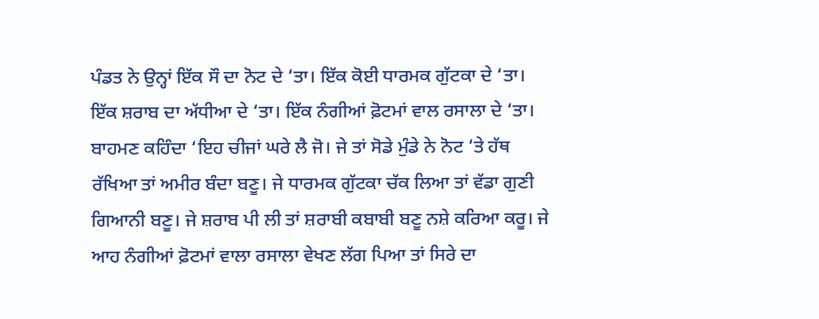ਪੰਡਤ ਨੇ ਉਨ੍ਹਾਂ ਇੱਕ ਸੌ ਦਾ ਨੋਟ ਦੇ ‘ਤਾ। ਇੱਕ ਕੋਈ ਧਾਰਮਕ ਗੁੱਟਕਾ ਦੇ ‘ਤਾ। ਇੱਕ ਸ਼ਰਾਬ ਦਾ ਅੱਧੀਆ ਦੇ ‘ਤਾ। ਇੱਕ ਨੰਗੀਆਂ ਫ਼ੋਟਮਾਂ ਵਾਲ ਰਸਾਲਾ ਦੇ ‘ਤਾ। ਬਾਹਮਣ ਕਹਿੰਦਾ ‘ਇਹ ਚੀਜਾਂ ਘਰੇ ਲੈ ਜੋ। ਜੇ ਤਾਂ ਸੋਡੇ ਮੁੰਡੇ ਨੇ ਨੋਟ ‘ਤੇ ਹੱਥ ਰੱਖਿਆ ਤਾਂ ਅਮੀਰ ਬੰਦਾ ਬਣੂ। ਜੇ ਧਾਰਮਕ ਗੁੱਟਕਾ ਚੱਕ ਲਿਆ ਤਾਂ ਵੱਡਾ ਗੁਣੀ ਗਿਆਨੀ ਬਣੂ। ਜੇ ਸ਼ਰਾਬ ਪੀ ਲੀ ਤਾਂ ਸ਼ਰਾਬੀ ਕਬਾਬੀ ਬਣੂ ਨਸ਼ੇ ਕਰਿਆ ਕਰੂ। ਜੇ ਆਹ ਨੰਗੀਆਂ ਫ਼ੋਟਮਾਂ ਵਾਲਾ ਰਸਾਲਾ ਵੇਖਣ ਲੱਗ ਪਿਆ ਤਾਂ ਸਿਰੇ ਦਾ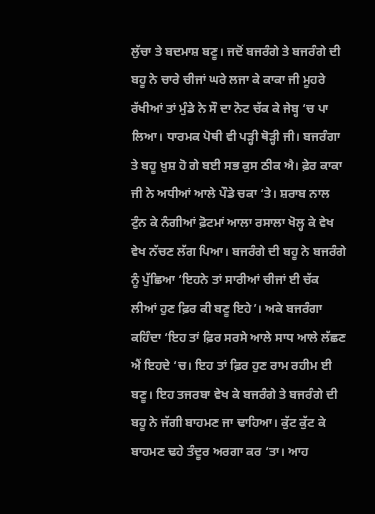ਲੁੱਚਾ ਤੇ ਬਦਮਾਸ਼ ਬਣੂ। ਜਦੋਂ ਬਜਰੰਗੇ ਤੇ ਬਜਰੰਗੇ ਦੀ ਬਹੂ ਨੇ ਚਾਰੇ ਚੀਜਾਂ ਘਰੇ ਲਜਾ ਕੇ ਕਾਕਾ ਜੀ ਮੂਹਰੇ ਰੱਖੀਆਂ ਤਾਂ ਮੁੰਡੇ ਨੇ ਸੌ ਦਾ ਨੋਟ ਚੱਕ ਕੇ ਜੇਬ੍ਹ ‘ਚ ਪਾ ਲਿਆ। ਧਾਰਮਕ ਪੋਥੀ ਵੀ ਪੜ੍ਹੀ ਥੋੜ੍ਹੀ ਜੀ। ਬਜਰੰਗਾ ਤੇ ਬਹੂ ਖ਼ੁਸ਼ ਹੋ ਗੇ ਬਈ ਸਭ ਕੁਸ ਠੀਕ ਐ। ਫ਼ੇਰ ਕਾਕਾ ਜੀ ਨੇ ਅਧੀਆਂ ਆਲੇ ਪੌਡੇ ਚਕਾ ‘ਤੇ। ਸ਼ਰਾਬ ਨਾਲ ਟੁੰਨ ਕੇ ਨੰਗੀਆਂ ਫ਼ੋਟਮਾਂ ਆਲਾ ਰਸਾਲਾ ਖੋਲ੍ਹ ਕੇ ਵੇਖ ਵੇਖ ਨੱਚਣ ਲੱਗ ਪਿਆ। ਬਜਰੰਗੇ ਦੀ ਬਹੂ ਨੇ ਬਜਰੰਗੇ ਨੂੰ ਪੁੱਛਿਆ ‘ਇਹਨੇ ਤਾਂ ਸਾਰੀਆਂ ਚੀਜਾਂ ਈ ਚੱਕ ਲੀਆਂ ਹੁਣ ਫ਼ਿਰ ਕੀ ਬਣੂ ਇਹੇ’। ਅਕੇ ਬਜਰੰਗਾ ਕਹਿੰਦਾ ‘ਇਹ ਤਾਂ ਫ਼ਿਰ ਸਰਸੇ ਆਲੇ ਸਾਧ ਆਲੇ ਲੱਛਣ ਐਂ ਇਹਦੇ ‘ਚ। ਇਹ ਤਾਂ ਫ਼ਿਰ ਹੁਣ ਰਾਮ ਰਹੀਮ ਈ ਬਣੂ। ਇਹ ਤਜਰਬਾ ਵੇਖ ਕੇ ਬਜਰੰਗੇ ਤੇ ਬਜਰੰਗੇ ਦੀ ਬਹੂ ਨੇ ਜੱਗੀ ਬਾਹਮਣ ਜਾ ਢਾਹਿਆ। ਕੁੱਟ ਕੁੱਟ ਕੇ ਬਾਹਮਣ ਢਹੇ ਤੰਦੂਰ ਅਰਗਾ ਕਰ ‘ਤਾ। ਆਹ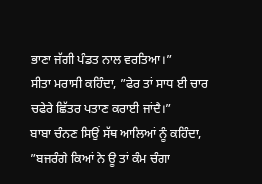ਭਾਣਾ ਜੱਗੀ ਪੰਡਤ ਨਾਲ ਵਰਤਿਆ।”
ਸੀਤਾ ਮਰਾਸੀ ਕਹਿੰਦਾ, ”ਫੇਰ ਤਾਂ ਸਾਧ ਈ ਚਾਰ ਚਫੇਰੇ ਛਿੱਤਰ ਪਤਾਣ ਕਰਾਈ ਜਾਂਦੈ।”
ਬਾਬਾ ਚੰਨਣ ਸਿਉਂ ਸੱਥ ਆਲਿਆਂ ਨੂੰ ਕਹਿੰਦਾ, ”ਬਜਰੰਗੇ ਕਿਆਂ ਨੇ ਊ ਤਾਂ ਕੰਮ ਚੰਗਾ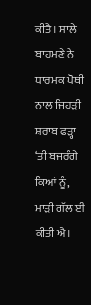ਕੀਤੈ। ਸਾਲੇ ਬਾਹਮਣੇ ਨੇ ਧਾਰਮਕ ਪੋਥੀ ਨਾਲ ਜਿਹੜੀ ਸ਼ਰਾਬ ਫੜ੍ਹਾ ‘ਤੀ ਬਜਰੰਗੇ ਕਿਆਂ ਨੂੰ, ਮਾੜੀ ਗੱਲ ਈ ਕੀਤੀ ਐ।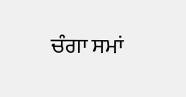ਚੰਗਾ ਸਮਾਂ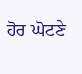ਹੋਰ ਘੋਟਣੇ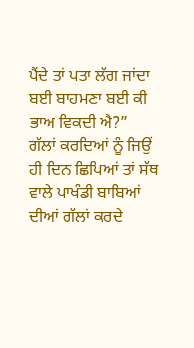ਪੈਂਦੇ ਤਾਂ ਪਤਾ ਲੱਗ ਜਾਂਦਾ ਬਈ ਬਾਹਮਣਾ ਬਈ ਕੀ ਭਾਅ ਵਿਕਦੀ ਐ?”
ਗੱਲਾਂ ਕਰਦਿਆਂ ਨੂੰ ਜਿਉਂ ਹੀ ਦਿਨ ਛਿਪਿਆਂ ਤਾਂ ਸੱਥ ਵਾਲੇ ਪਾਖੰਡੀ ਬਾਬਿਆਂ ਦੀਆਂ ਗੱਲਾਂ ਕਰਦੇ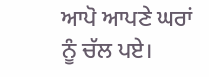ਆਪੋ ਆਪਣੇ ਘਰਾਂ ਨੂੰ ਚੱਲ ਪਏ।